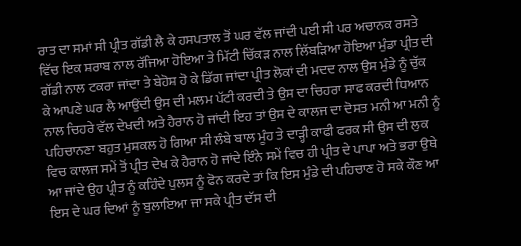ਰਾਤ ਦਾ ਸਮਾਂ ਸੀ ਪ੍ਰੀਤ ਗੱਡੀ ਲੈ ਕੇ ਹਸਪਤਾਲ ਤੋਂ ਘਰ ਵੱਲ ਜਾਂਦੀ ਪਈ ਸੀ ਪਰ ਅਚਾਨਕ ਰਸਤੇ ਵਿੱਚ ਇਕ ਸ਼ਰਾਬ ਨਾਲ ਰੱਜਿਆ ਹੋਇਆ ਤੇ ਮਿੱਟੀ ਚਿੱਕੜ ਨਾਲ ਲਿੱਬੜਿਆ ਹੋਇਆ ਮੁੰਡਾ ਪ੍ਰੀਤ ਦੀ ਗੱਡੀ ਨਾਲ ਟਕਰਾ ਜਾਂਦਾ ਤੇ ਬੇਹੋਸ਼ ਹੋ ਕੇ ਡਿੱਗ ਜਾਂਦਾ ਪ੍ਰੀਤ ਲੋਕਾਂ ਦੀ ਮਦਦ ਨਾਲ ਉਸ ਮੁੰਡੇ ਨੂੰ ਚੁੱਕ ਕੇ ਆਪਣੇ ਘਰ ਲੈ ਆਉਂਦੀ ਉਸ ਦੀ ਮਲਮ ਪੱਟੀ ਕਰਦੀ ਤੇ ਉਸ ਦਾ ਚਿਹਰਾ ਸਾਫ ਕਰਦੀ ਧਿਆਨ ਨਾਲ ਚਿਹਰੇ ਵੱਲ ਦੇਖਦੀ ਅਤੇ ਹੈਰਾਨ ਹੋ ਜਾਂਦੀ ਇਹ ਤਾਂ ਉਸ ਦੇ ਕਾਲਜ ਦਾ ਦੋਸਤ ਮਨੀ ਆ ਮਨੀ ਨੂੰ ਪਹਿਚਾਨਣਾ ਬਹੁਤ ਮੁਸ਼ਕਲ ਹੋ ਗਿਆ ਸੀ ਲੰਬੇ ਬਾਲ ਮੂੰਹ ਤੇ ਦਾੜ੍ਹੀ ਕਾਫੀ ਫਰਕ ਸੀ ਉਸ ਦੀ ਲੁਕ ਵਿਚ ਕਾਲਜ ਸਮੇਂ ਤੋਂ ਪ੍ਰੀਤ ਦੇਖ ਕੇ ਹੈਰਾਨ ਹੋ ਜਾਂਦੇ ਇੰਨੇ ਸਮੇਂ ਵਿਚ ਹੀ ਪ੍ਰੀਤ ਦੇ ਪਾਪਾ ਅਤੇ ਭਰਾ ਉਥੇ ਆ ਜਾਂਦੇ ਉਹ ਪ੍ਰੀਤ ਨੂੰ ਕਹਿੰਦੇ ਪੁਲਸ ਨੂੰ ਫੋਨ ਕਰਦੇ ਤਾਂ ਕਿ ਇਸ ਮੁੰਡੇ ਦੀ ਪਹਿਚਾਣ ਹੋ ਸਕੇ ਕੌਣ ਆ ਇਸ ਦੇ ਘਰ ਦਿਆਂ ਨੂੰ ਬੁਲਾਇਆ ਜਾ ਸਕੇ ਪ੍ਰੀਤ ਦੱਸ ਦੀ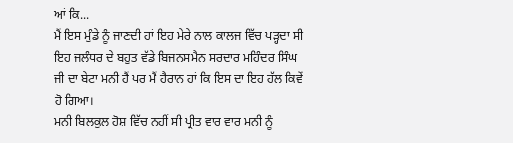ਆਂ ਕਿ...
ਮੈਂ ਇਸ ਮੁੰਡੇ ਨੂੰ ਜਾਣਦੀ ਹਾਂ ਇਹ ਮੇਰੇ ਨਾਲ ਕਾਲਜ ਵਿੱਚ ਪੜ੍ਹਦਾ ਸੀ ਇਹ ਜਲੰਧਰ ਦੇ ਬਹੁਤ ਵੱਡੇ ਬਿਜਨਸਮੈਨ ਸਰਦਾਰ ਮਹਿੰਦਰ ਸਿੰਘ ਜੀ ਦਾ ਬੇਟਾ ਮਨੀ ਹੈਂ ਪਰ ਮੈਂ ਹੈਰਾਨ ਹਾਂ ਕਿ ਇਸ ਦਾ ਇਹ ਹੱਲ ਕਿਵੇਂ ਹੋ ਗਿਆ।
ਮਨੀ ਬਿਲਕੁਲ ਹੋਸ਼ ਵਿੱਚ ਨਹੀਂ ਸੀ ਪ੍ਰੀਤ ਵਾਰ ਵਾਰ ਮਨੀ ਨੂੰ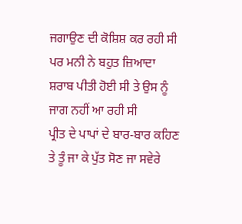ਜਗਾਉਣ ਦੀ ਕੋਸ਼ਿਸ਼ ਕਰ ਰਹੀ ਸੀ ਪਰ ਮਨੀ ਨੇ ਬਹੁਤ ਜ਼ਿਆਦਾ ਸ਼ਰਾਬ ਪੀਤੀ ਹੋਈ ਸੀ ਤੇ ਉਸ ਨੂੰ ਜਾਗ ਨਹੀਂ ਆ ਰਹੀ ਸੀ
ਪ੍ਰੀਤ ਦੇ ਪਾਪਾਂ ਦੇ ਬਾਰ-ਬਾਰ ਕਹਿਣ ਤੇ ਤੂੰ ਜਾ ਕੇ ਪੁੱਤ ਸੋਣ ਜਾ ਸਵੇਰੇ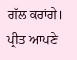ਗੱਲ ਕਰਾਂਗੇ। ਪ੍ਰੀਤ ਆਪਣੇ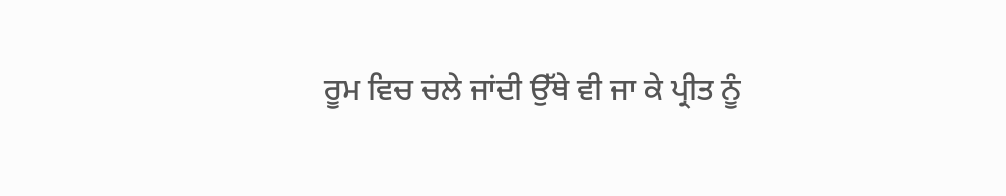ਰੂਮ ਵਿਚ ਚਲੇ ਜਾਂਦੀ ਉੱਥੇ ਵੀ ਜਾ ਕੇ ਪ੍ਰੀਤ ਨੂੰ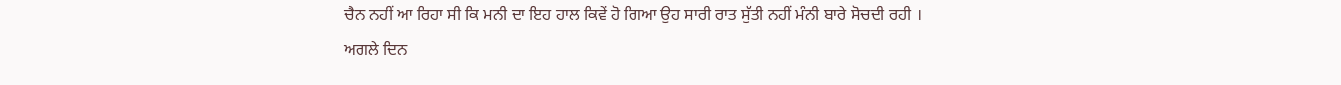ਚੈਨ ਨਹੀਂ ਆ ਰਿਹਾ ਸੀ ਕਿ ਮਨੀ ਦਾ ਇਹ ਹਾਲ ਕਿਵੇਂ ਹੋ ਗਿਆ ਉਹ ਸਾਰੀ ਰਾਤ ਸੁੱਤੀ ਨਹੀਂ ਮੰਨੀ ਬਾਰੇ ਸੋਚਦੀ ਰਹੀ ।
ਅਗਲੇ ਦਿਨ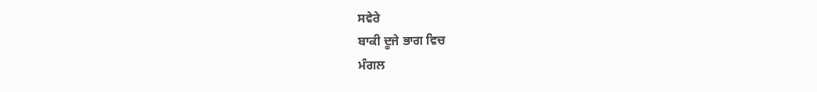ਸਵੇਰੇ
ਬਾਕੀ ਦੂਜੇ ਭਾਗ ਵਿਚ
ਮੰਗਲ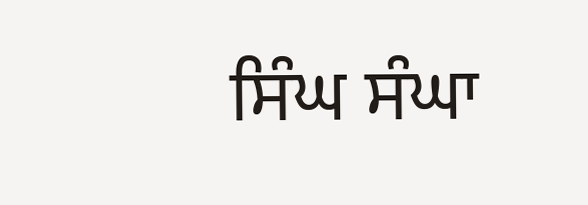ਸਿੰਘ ਸੰਘਾ